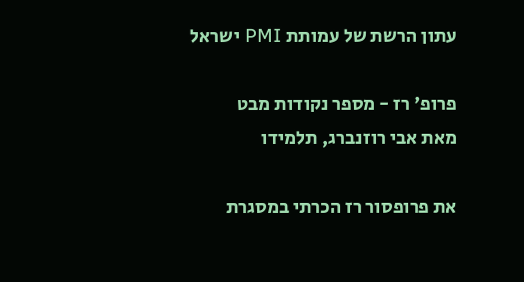עתון הרשת של עמותת PMI ישראל

פרופ' רז - מספר נקודות מבט
מאת אבי רוזנברג, תלמידו

את פרופסור רז הכרתי במסגרת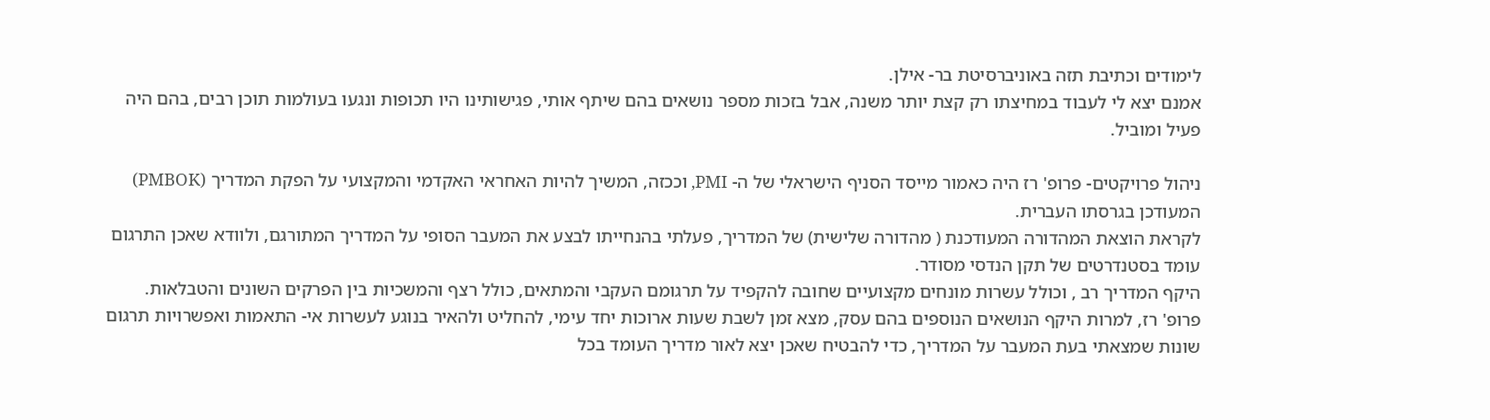לימודים וכתיבת תזה באוניברסיטת בר- אילן.
אמנם יצא לי לעבוד במחיצתו רק קצת יותר משנה, אבל בזכות מספר נושאים בהם שיתף אותי, פגישותינו היו תכופות ונגעו בעולמות תוכן רבים, בהם היה פעיל ומוביל.

ניהול פרויקטים- פרופ' רז היה כאמור מייסד הסניף הישראלי של ה- PMI, וככזה, המשיך להיות האחראי האקדמי והמקצועי על הפקת המדריך (PMBOK) המעודכן בגרסתו העברית.
לקראת הוצאת המהדורה המעודכנת ( מהדורה שלישית) של המדריך, פעלתי בהנחייתו לבצע את המעבר הסופי על המדריך המתורגם, ולוודא שאכן התרגום עומד בסטנדרטים של תקן הנדסי מסודר.
היקף המדריך רב , וכולל עשרות מונחים מקצועיים שחובה להקפיד על תרגומם העקבי והמתאים, כולל רצף והמשכיות בין הפרקים השונים והטבלאות. פרופ' רז, למרות היקף הנושאים הנוספים בהם עסק, מצא זמן לשבת שעות ארוכות יחד עימי, להחליט ולהאיר בנוגע לעשרות אי- התאמות ואפשרויות תרגום שונות שמצאתי בעת המעבר על המדריך, כדי להבטיח שאכן יצא לאור מדריך העומד בכל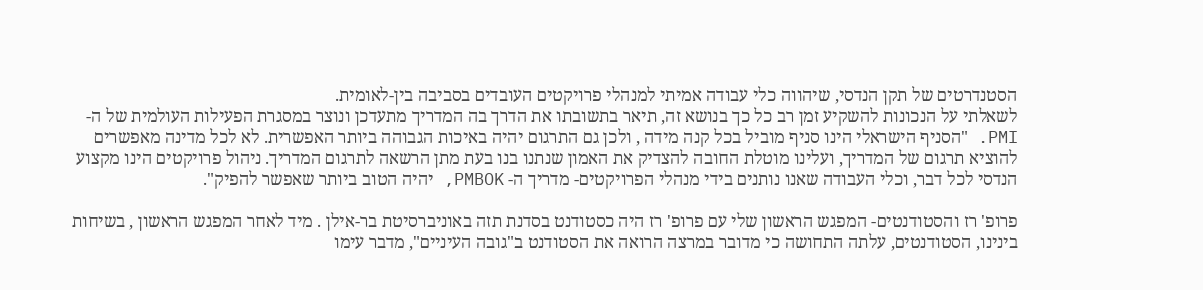הסטנדרטים של תקן הנדסי, שיהווה כלי עבודה אמיתי למנהלי פרויקטים העובדים בסביבה בין-לאומית.
לשאלתי על הנכונות להשקיע זמן רב כל כך בנושא זה, תיאר בתשובתו את הדרך בה המדריך מתעדכן ונוצר במסגרת הפעילות העולמית של ה- PMI. "הסניף הישראלי הינו סניף מוביל בכל קנה מידה , ולכן גם התרגום יהיה באיכות הגבוהה ביותר האפשרית. לא לכל מדינה מאפשרים להוציא תרגום של המדריך, ועלינו מוטלת החובה להצדיק את האמון שנתנו בנו בעת מתן הרשאה לתרגום המדריך. ניהול פרויקטים הינו מקצוע הנדסי לכל דבר, וכלי העבודה שאנו נותנים בידי מנהלי הפרויקטים- מדריך ה- PMBOK, יהיה הטוב ביותר שאפשר להפיק".

פרופ' רז והסטודנטים- המפגש הראשון שלי עם פרופ' רז היה כסטודנט בסדנת תזה באוניברסיטת בר-אילן . מיד לאחר המפגש הראשון , בשיחות בינינו, הסטודנטים, עלתה התחושה כי מדובר במרצה הרואה את הסטודנט ב"גובה העיניים", מדבר עימו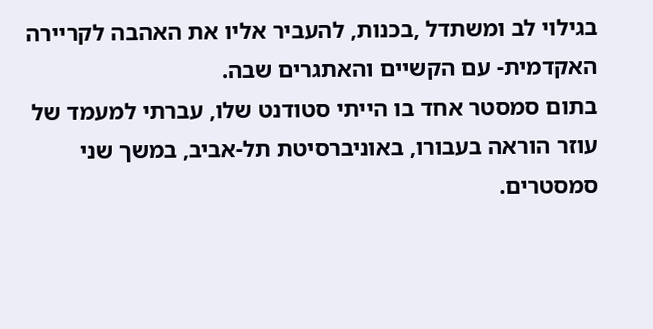בגילוי לב ומשתדל ,בכנות, להעביר אליו את האהבה לקריירה האקדמית- עם הקשיים והאתגרים שבה.
בתום סמסטר אחד בו הייתי סטודנט שלו, עברתי למעמד של עוזר הוראה בעבורו, באוניברסיטת תל-אביב, במשך שני סמסטרים.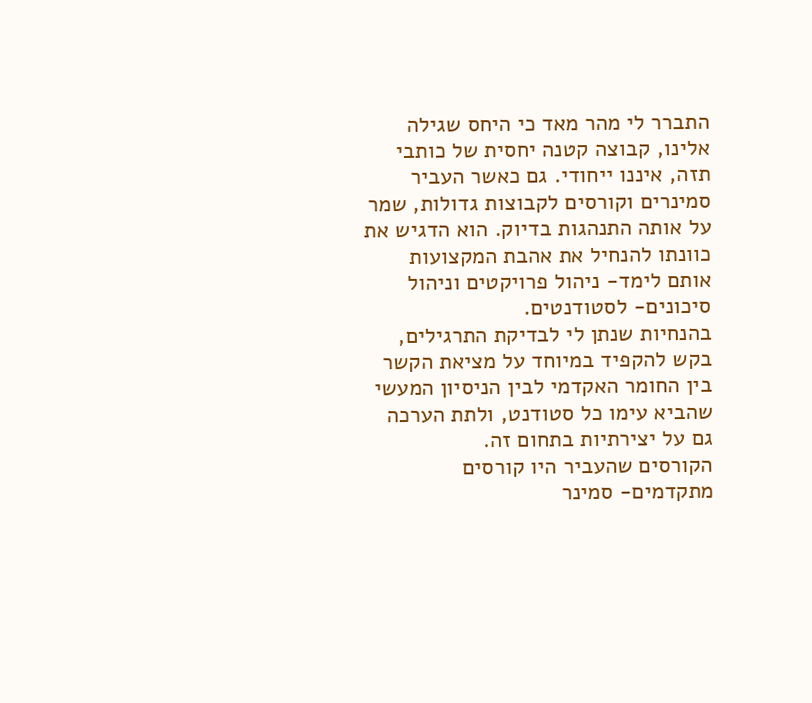התברר לי מהר מאד כי היחס שגילה אלינו, קבוצה קטנה יחסית של כותבי תזה, איננו ייחודי. גם כאשר העביר סמינרים וקורסים לקבוצות גדולות, שמר על אותה התנהגות בדיוק. הוא הדגיש את כוונתו להנחיל את אהבת המקצועות אותם לימד- ניהול פרויקטים וניהול סיכונים- לסטודנטים.
בהנחיות שנתן לי לבדיקת התרגילים, בקש להקפיד במיוחד על מציאת הקשר בין החומר האקדמי לבין הניסיון המעשי שהביא עימו כל סטודנט, ולתת הערכה גם על יצירתיות בתחום זה.
הקורסים שהעביר היו קורסים מתקדמים- סמינר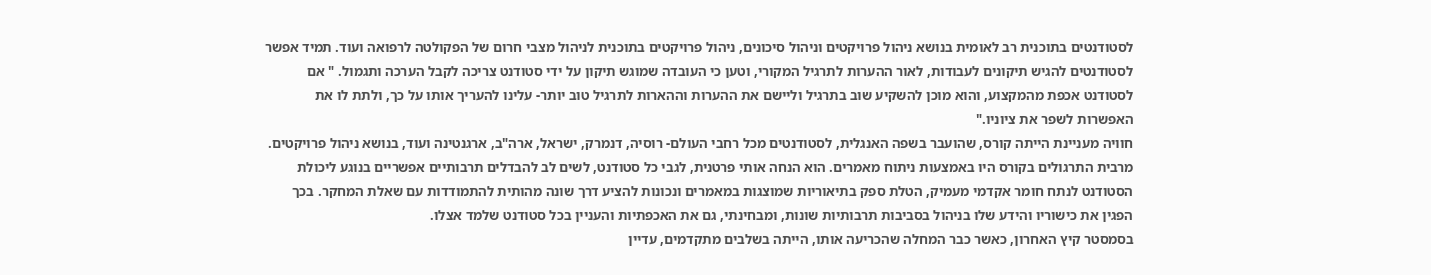לסטודנטים בתוכנית רב לאומית בנושא ניהול פרויקטים וניהול סיכונים, ניהול פרויקטים בתוכנית לניהול מצבי חרום של הפקולטה לרפואה ועוד. תמיד אפשר לסטודנטים להגיש תיקונים לעבודות, לאור ההערות לתרגיל המקורי, וטען כי העובדה שמוגש תיקון על ידי סטודנט צריכה לקבל הערכה ותגמול. " אם לסטודנט אכפת מהמקצוע, והוא מוכן להשקיע שוב בתרגיל וליישם את ההערות וההארות לתרגיל טוב יותר- עלינו להעריך אותו על כך, ולתת לו את האפשרות לשפר את ציוניו."
חוויה מעניינת הייתה קורס, שהועבר בשפה האנגלית, לסטודנטים מכל רחבי העולם- רוסיה, דנמרק, ישראל, ארה"ב, ארגנטינה ועוד, בנושא ניהול פרויקטים. מרבית התרגולים בקורס היו באמצעות ניתוח מאמרים. הוא הנחה אותי פרטנית, לגבי כל סטודנט, לשים לב להבדלים תרבותיים אפשריים בנוגע ליכולת הסטודנט לנתח חומר אקדמי מעמיק, הטלת ספק בתיאוריות שמוצגות במאמרים ונכונות להציע דרך שונה מהותית להתמודדות עם שאלת המחקר. בכך הפגין את כישוריו והידע שלו בניהול בסביבות תרבותיות שונות, ומבחינתי, גם את האכפתיות והעניין בכל סטודנט שלמד אצלו.
בסמסטר קיץ האחרון, כאשר כבר המחלה שהכריעה אותו, הייתה בשלבים מתקדמים, עדיין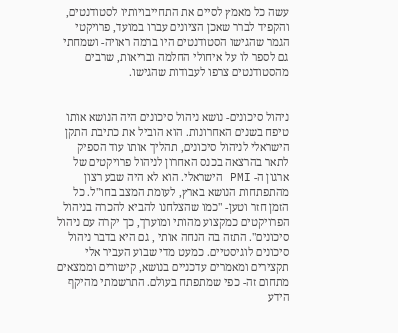עשה כל מאמץ לסיים את התחייבויותיו לסטודנטים, והקפיד לברר שאכן הציונים עברו במועד, פרויקטי הגמר שהגישו הסטודנטים היו ברמה ראויה- ושמחתי גם לספר לו על איחולי החלמה ובריאות, שרבים מהסטודנטים צרפו לעבודות שהגישו.


ניהול סיכונים- נושא ניהול סיכונים היה הנושא אותו טיפח בשנים האחרונות. הוא הוביל את כתיבת התקן הישראלי לניהול סיכונים, תהליך אותו עוד הספיק לתאר בהרצאה בכנס האחרון לניהול פרויקטים של ארגון ה- PMI הישראלי. הוא לא היה שבע רצון מהתפתחות הנושא בארץ, לעומת המצב בחו"ל. כל הזמן חזר וטען- "כמו שהצלחנו להביא להכרה בניהול הפרויקטים כמקצוע מהותי ומוערך, כך יקרה עם ניהול סיכונים". התזה בה הנחה אותי , גם היא בדבר ניהול סיכונים לוגיסטיים. כמעט מדי שבוע העביר אלי תקצירים ומאמרים עדכניים בנושא, קישורים וממצאים מתחום זה- כפי שמתפתח בעולם. התרשמתי מהיקף הידע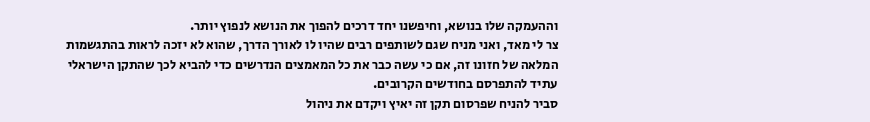וההעמקה שלו בנושא, וחיפשנו יחד דרכים להפוך את הנושא לנפוץ יותר.
צר לי מאד, ואני מניח שגם לשותפים רבים שהיו לו לאורך הדרך, שהוא לא יזכה לראות בהתגשמות המלאה של חזונו זה, אם כי עשה כבר את כל המאמצים הנדרשים כדי להביא לכך שהתקן הישראלי עתיד להתפרסם בחודשים הקרובים.
סביר להניח שפרסום תקן זה יאיץ ויקדם את ניהול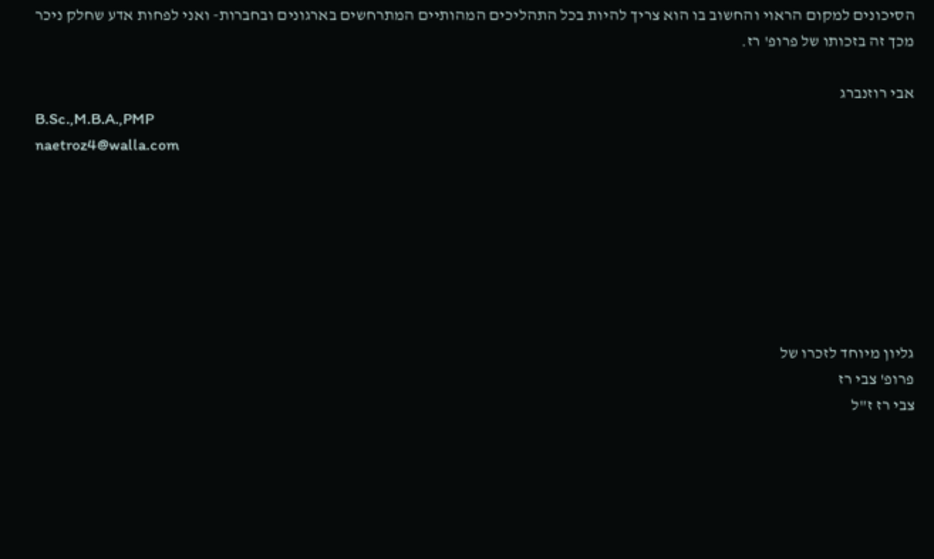הסיכונים למקום הראוי והחשוב בו הוא צריך להיות בכל התהליכים המהותיים המתרחשים בארגונים ובחברות- ואני לפחות אדע שחלק ניכר מכך זה בזכותו של פרופ' רז.

אבי רוזנברג
B.Sc.,M.B.A.,PMP
naetroz4@walla.com







גליון מיוחד לזכרו של
פרופ' צבי רז
צבי רז ז"ל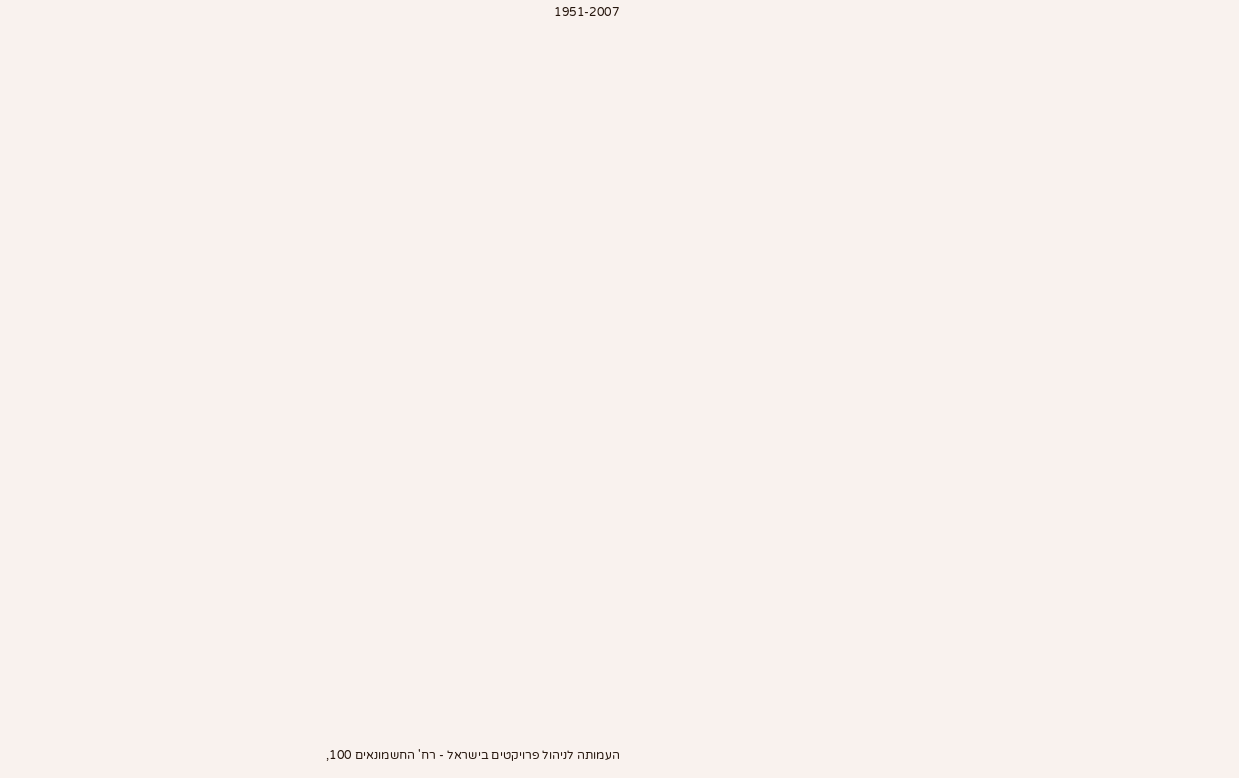1951-2007





























העמותה לניהול פרויקטים בישראל - רח' החשמונאים 100,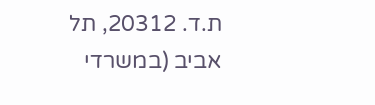ת.ד. 20312, תל אביב (במשרדי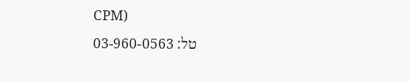CPM)
טל: 03-960-0563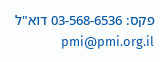פקס: 03-568-6536 דוא"ל pmi@pmi.org.il